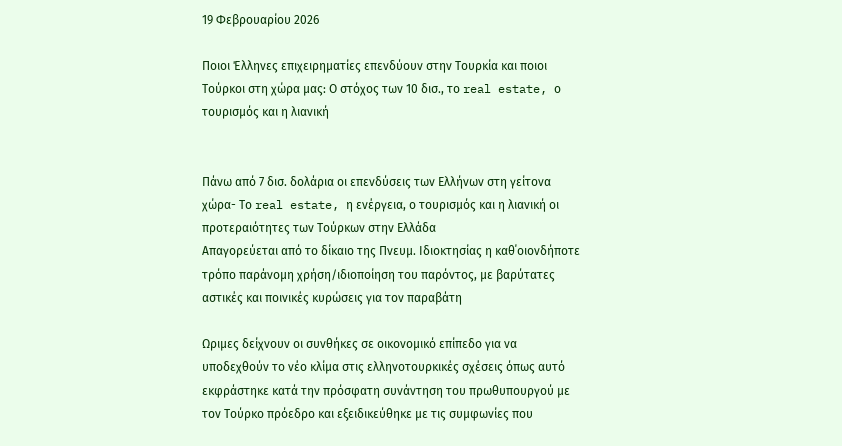19 Φεβρουαρίου 2026

Ποιοι Έλληνες επιχειρηματίες επενδύουν στην Τουρκία και ποιοι Τούρκοι στη χώρα μας: Ο στόχος των 10 δισ., το real estate, ο τουρισμός και η λιανική


Πάνω από 7 δισ. δολάρια οι επενδύσεις των Ελλήνων στη γείτονα χώρα- Το real estate, η ενέργεια, ο τουρισμός και η λιανική οι προτεραιότητες των Τούρκων στην Ελλάδα
Απαγορεύεται από το δίκαιο της Πνευμ. Ιδιοκτησίας η καθ΄οιονδήποτε τρόπο παράνομη χρήση/ιδιοποίηση του παρόντος, με βαρύτατες αστικές και ποινικές κυρώσεις για τον παραβάτη

Ωριμες δείχνουν οι συνθήκες σε οικονομικό επίπεδο για να υποδεχθούν το νέο κλίμα στις ελληνοτουρκικές σχέσεις όπως αυτό εκφράστηκε κατά την πρόσφατη συνάντηση του πρωθυπουργού με τον Τούρκο πρόεδρο και εξειδικεύθηκε με τις συμφωνίες που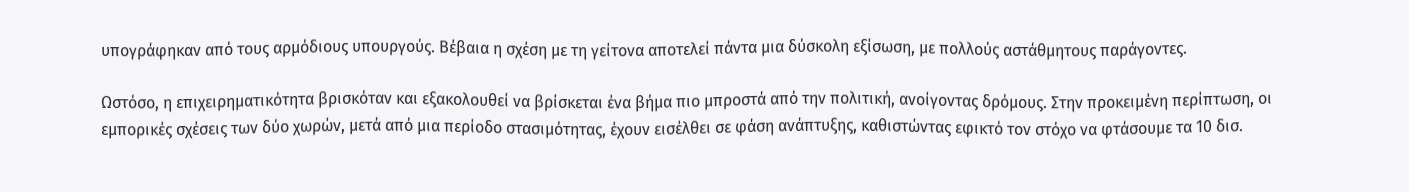υπογράφηκαν από τους αρμόδιους υπουργούς. Βέβαια η σχέση με τη γείτονα αποτελεί πάντα μια δύσκολη εξίσωση, με πολλούς αστάθμητους παράγοντες.

Ωστόσο, η επιχειρηματικότητα βρισκόταν και εξακολουθεί να βρίσκεται ένα βήμα πιο μπροστά από την πολιτική, ανοίγοντας δρόμους. Στην προκειμένη περίπτωση, οι εμπορικές σχέσεις των δύο χωρών, μετά από μια περίοδο στασιμότητας, έχουν εισέλθει σε φάση ανάπτυξης, καθιστώντας εφικτό τον στόχο να φτάσουμε τα 10 δισ.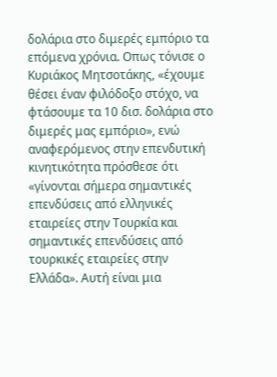δολάρια στο διμερές εμπόριο τα επόμενα χρόνια. Οπως τόνισε ο Κυριάκος Μητσοτάκης, «έχουμε θέσει έναν φιλόδοξο στόχο, να φτάσουμε τα 10 δισ. δολάρια στο διμερές μας εμπόριο», ενώ αναφερόμενος στην επενδυτική κινητικότητα πρόσθεσε ότι «γίνονται σήμερα σημαντικές επενδύσεις από ελληνικές εταιρείες στην Τουρκία και σημαντικές επενδύσεις από τουρκικές εταιρείες στην Ελλάδα». Αυτή είναι μια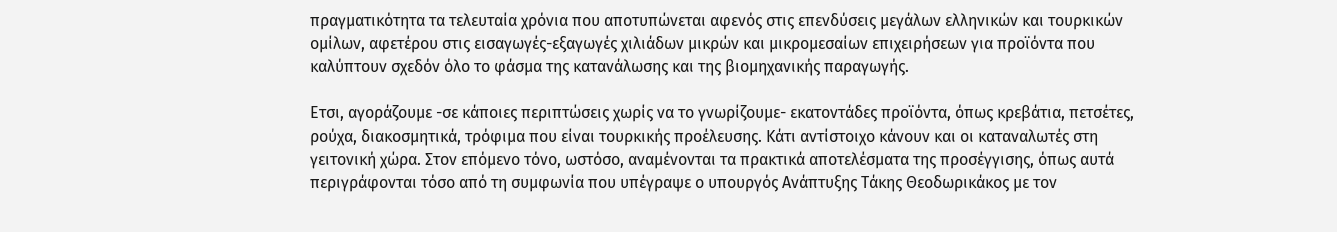πραγματικότητα τα τελευταία χρόνια που αποτυπώνεται αφενός στις επενδύσεις μεγάλων ελληνικών και τουρκικών ομίλων, αφετέρου στις εισαγωγές-εξαγωγές χιλιάδων μικρών και μικρομεσαίων επιχειρήσεων για προϊόντα που καλύπτουν σχεδόν όλο το φάσμα της κατανάλωσης και της βιομηχανικής παραγωγής.

Ετσι, αγοράζουμε -σε κάποιες περιπτώσεις χωρίς να το γνωρίζουμε- εκατοντάδες προϊόντα, όπως κρεβάτια, πετσέτες, ρούχα, διακοσμητικά, τρόφιμα που είναι τουρκικής προέλευσης. Κάτι αντίστοιχο κάνουν και οι καταναλωτές στη γειτονική χώρα. Στον επόμενο τόνο, ωστόσο, αναμένονται τα πρακτικά αποτελέσματα της προσέγγισης, όπως αυτά περιγράφονται τόσο από τη συμφωνία που υπέγραψε ο υπουργός Ανάπτυξης Τάκης Θεοδωρικάκος με τον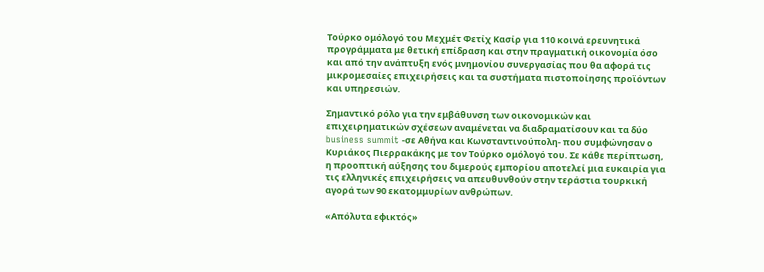Τούρκο ομόλογό του Μεχμέτ Φετίχ Κασίρ για 110 κοινά ερευνητικά προγράμματα με θετική επίδραση και στην πραγματική οικονομία όσο και από την ανάπτυξη ενός μνημονίου συνεργασίας που θα αφορά τις μικρομεσαίες επιχειρήσεις και τα συστήματα πιστοποίησης προϊόντων και υπηρεσιών.

Σημαντικό ρόλο για την εμβάθυνση των οικονομικών και επιχειρηματικών σχέσεων αναμένεται να διαδραματίσουν και τα δύο business summit -σε Αθήνα και Κωνσταντινούπολη- που συμφώνησαν ο Κυριάκος Πιερρακάκης με τον Τούρκο ομόλογό του. Σε κάθε περίπτωση, η προοπτική αύξησης του διμερούς εμπορίου αποτελεί μια ευκαιρία για τις ελληνικές επιχειρήσεις να απευθυνθούν στην τεράστια τουρκική αγορά των 90 εκατομμυρίων ανθρώπων.

«Απόλυτα εφικτός»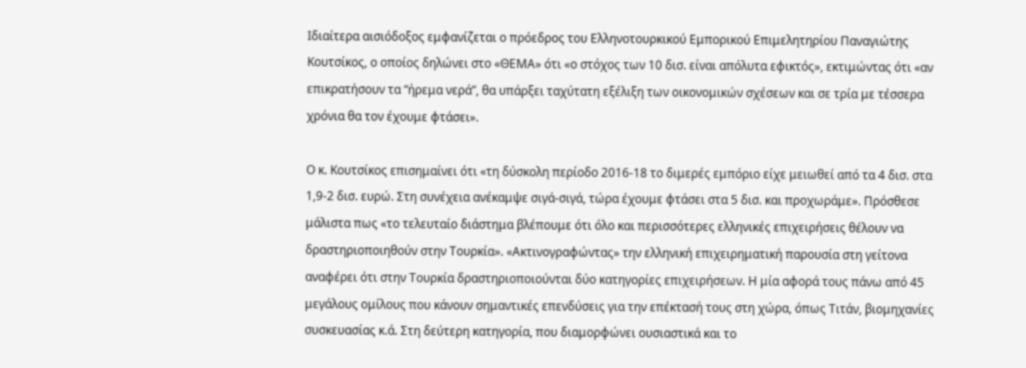Ιδιαίτερα αισιόδοξος εμφανίζεται ο πρόεδρος του Ελληνοτουρκικού Εμπορικού Επιμελητηρίου Παναγιώτης Κουτσίκος, ο οποίος δηλώνει στο «ΘΕΜΑ» ότι «ο στόχος των 10 δισ. είναι απόλυτα εφικτός», εκτιμώντας ότι «αν επικρατήσουν τα “ήρεμα νερά”, θα υπάρξει ταχύτατη εξέλιξη των οικονομικών σχέσεων και σε τρία με τέσσερα χρόνια θα τον έχουμε φτάσει».

Ο κ. Κουτσίκος επισημαίνει ότι «τη δύσκολη περίοδο 2016-18 το διμερές εμπόριο είχε μειωθεί από τα 4 δισ. στα 1,9-2 δισ. ευρώ. Στη συνέχεια ανέκαμψε σιγά-σιγά, τώρα έχουμε φτάσει στα 5 δισ. και προχωράμε». Πρόσθεσε μάλιστα πως «το τελευταίο διάστημα βλέπουμε ότι όλο και περισσότερες ελληνικές επιχειρήσεις θέλουν να δραστηριοποιηθούν στην Τουρκία». «Ακτινογραφώντας» την ελληνική επιχειρηματική παρουσία στη γείτονα αναφέρει ότι στην Τουρκία δραστηριοποιούνται δύο κατηγορίες επιχειρήσεων. Η μία αφορά τους πάνω από 45 μεγάλους ομίλους που κάνουν σημαντικές επενδύσεις για την επέκτασή τους στη χώρα, όπως Τιτάν, βιομηχανίες συσκευασίας κ.ά. Στη δεύτερη κατηγορία, που διαμορφώνει ουσιαστικά και το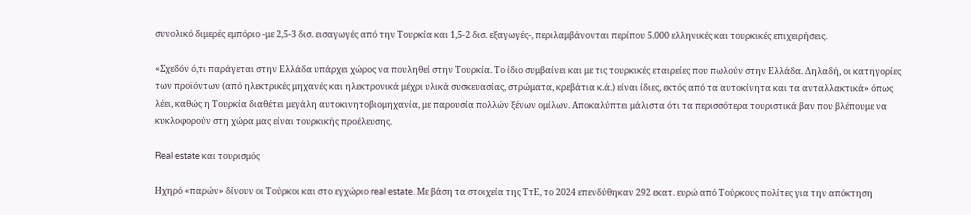συνολικό διμερές εμπόριο -με 2,5-3 δισ. εισαγωγές από την Τουρκία και 1,5-2 δισ. εξαγωγές-, περιλαμβάνονται περίπου 5.000 ελληνικές και τουρκικές επιχειρήσεις.

«Σχεδόν ό,τι παράγεται στην Ελλάδα υπάρχει χώρος να πουληθεί στην Τουρκία. Το ίδιο συμβαίνει και με τις τουρκικές εταιρείες που πωλούν στην Ελλάδα. Δηλαδή, οι κατηγορίες των προϊόντων (από ηλεκτρικές μηχανές και ηλεκτρονικά μέχρι υλικά συσκευασίας, στρώματα, κρεβάτια κ.ά.) είναι ίδιες, εκτός από τα αυτοκίνητα και τα ανταλλακτικά» όπως λέει, καθώς η Τουρκία διαθέτει μεγάλη αυτοκινητοβιομηχανία, με παρουσία πολλών ξένων ομίλων. Αποκαλύπτει μάλιστα ότι τα περισσότερα τουριστικά βαν που βλέπουμε να κυκλοφορούν στη χώρα μας είναι τουρκικής προέλευσης.

Real estate και τουρισμός

Ηχηρό «παρών» δίνουν οι Τούρκοι και στο εγχώριο real estate. Με βάση τα στοιχεία της ΤτΕ, το 2024 επενδύθηκαν 292 εκατ. ευρώ από Τούρκους πολίτες για την απόκτηση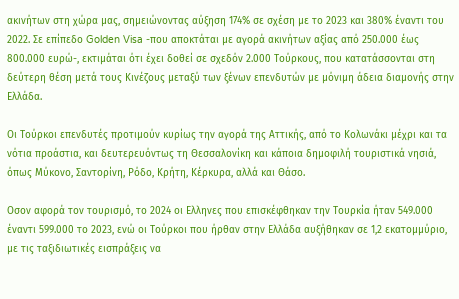ακινήτων στη χώρα μας, σημειώνοντας αύξηση 174% σε σχέση με το 2023 και 380% έναντι του 2022. Σε επίπεδο Golden Visa -που αποκτάται με αγορά ακινήτων αξίας από 250.000 έως 800.000 ευρώ-, εκτιμάται ότι έχει δοθεί σε σχεδόν 2.000 Τούρκους, που κατατάσσονται στη δεύτερη θέση μετά τους Κινέζους μεταξύ των ξένων επενδυτών με μόνιμη άδεια διαμονής στην Ελλάδα.

Οι Τούρκοι επενδυτές προτιμούν κυρίως την αγορά της Αττικής, από το Κολωνάκι μέχρι και τα νότια προάστια, και δευτερευόντως τη Θεσσαλονίκη και κάποια δημοφιλή τουριστικά νησιά, όπως Μύκονο, Σαντορίνη, Ρόδο, Κρήτη, Κέρκυρα, αλλά και Θάσο.

Οσον αφορά τον τουρισμό, το 2024 οι Ελληνες που επισκέφθηκαν την Τουρκία ήταν 549.000 έναντι 599.000 το 2023, ενώ οι Τούρκοι που ήρθαν στην Ελλάδα αυξήθηκαν σε 1,2 εκατομμύριο, με τις ταξιδιωτικές εισπράξεις να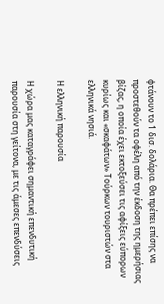φτάνουν το 1 δισ. δολάρια. Θα πρέπει επίσης να προστεθούν τα οφέλη από την έκδοση της ημερήσιας βίζας, η οποία έχει εκτοξεύσει τις αφίξεις εύπορων κυρίως και «σκαφάτων» Τούρκων τουριστών στα ελληνικά νησιά.

Η ελληνική παρουσία

Η χώρα μας καταγράφει σημαντική επενδυτική παρουσία στη γείτονα, με τις άμεσες επενδύσεις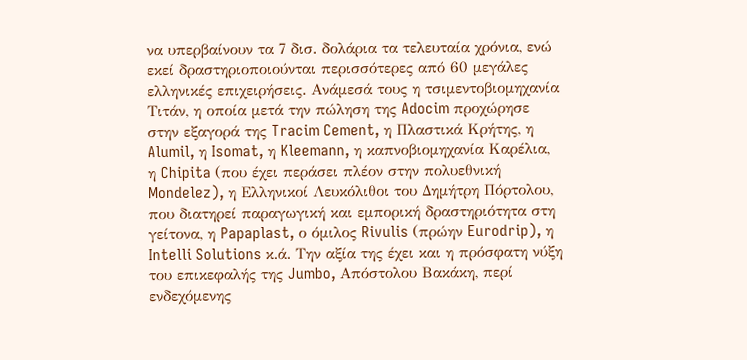να υπερβαίνουν τα 7 δισ. δολάρια τα τελευταία χρόνια, ενώ εκεί δραστηριοποιούνται περισσότερες από 60 μεγάλες ελληνικές επιχειρήσεις. Ανάμεσά τους η τσιμεντοβιομηχανία Τιτάν, η οποία μετά την πώληση της Adocim προχώρησε στην εξαγορά της Tracim Cement, η Πλαστικά Κρήτης, η Alumil, η Isomat, η Kleemann, η καπνοβιομηχανία Καρέλια, η Chipita (που έχει περάσει πλέον στην πολυεθνική Mondelez), η Ελληνικοί Λευκόλιθοι του Δημήτρη Πόρτολου, που διατηρεί παραγωγική και εμπορική δραστηριότητα στη γείτονα, η Papaplast, ο όμιλος Rivulis (πρώην Eurodrip), η Intelli Solutions κ.ά. Την αξία της έχει και η πρόσφατη νύξη του επικεφαλής της Jumbo, Απόστολου Βακάκη, περί ενδεχόμενης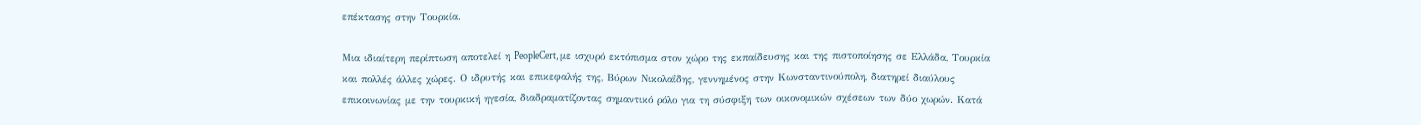επέκτασης στην Τουρκία.

Μια ιδιαίτερη περίπτωση αποτελεί η PeopleCert, με ισχυρό εκτόπισμα στον χώρο της εκπαίδευσης και της πιστοποίησης σε Ελλάδα, Τουρκία και πολλές άλλες χώρες. Ο ιδρυτής και επικεφαλής της, Βύρων Νικολαΐδης, γεννημένος στην Κωνσταντινούπολη, διατηρεί διαύλους επικοινωνίας με την τουρκική ηγεσία, διαδραματίζοντας σημαντικό ρόλο για τη σύσφιξη των οικονομικών σχέσεων των δύο χωρών. Κατά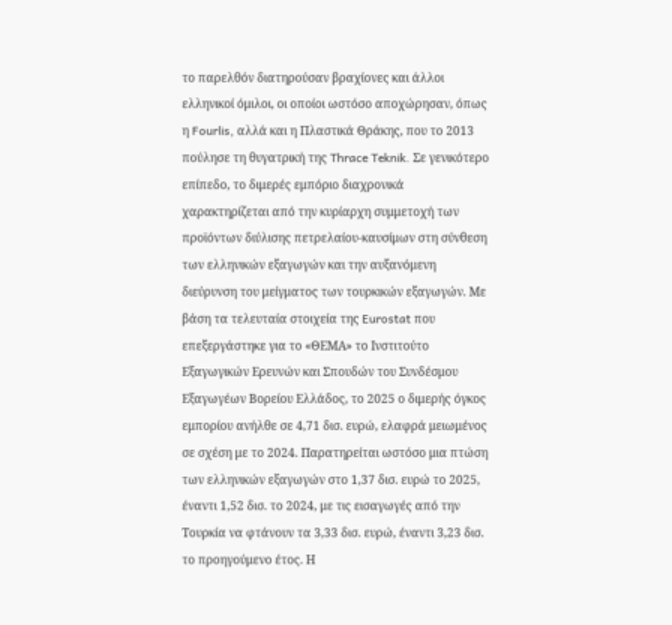το παρελθόν διατηρούσαν βραχίονες και άλλοι ελληνικοί όμιλοι, οι οποίοι ωστόσο αποχώρησαν, όπως η Fourlis, αλλά και η Πλαστικά Θράκης, που το 2013 πούλησε τη θυγατρική της Thrace Teknik. Σε γενικότερο επίπεδο, το διμερές εμπόριο διαχρονικά χαρακτηρίζεται από την κυρίαρχη συμμετοχή των προϊόντων διύλισης πετρελαίου-καυσίμων στη σύνθεση των ελληνικών εξαγωγών και την αυξανόμενη διεύρυνση του μείγματος των τουρκικών εξαγωγών. Με βάση τα τελευταία στοιχεία της Eurostat που επεξεργάστηκε για το «ΘΕΜΑ» το Ινστιτούτο Εξαγωγικών Ερευνών και Σπουδών του Συνδέσμου Εξαγωγέων Βορείου Ελλάδος, το 2025 ο διμερής όγκος εμπορίου ανήλθε σε 4,71 δισ. ευρώ, ελαφρά μειωμένος σε σχέση με το 2024. Παρατηρείται ωστόσο μια πτώση των ελληνικών εξαγωγών στο 1,37 δισ. ευρώ το 2025, έναντι 1,52 δισ. το 2024, με τις εισαγωγές από την Τουρκία να φτάνουν τα 3,33 δισ. ευρώ, έναντι 3,23 δισ. το προηγούμενο έτος. Η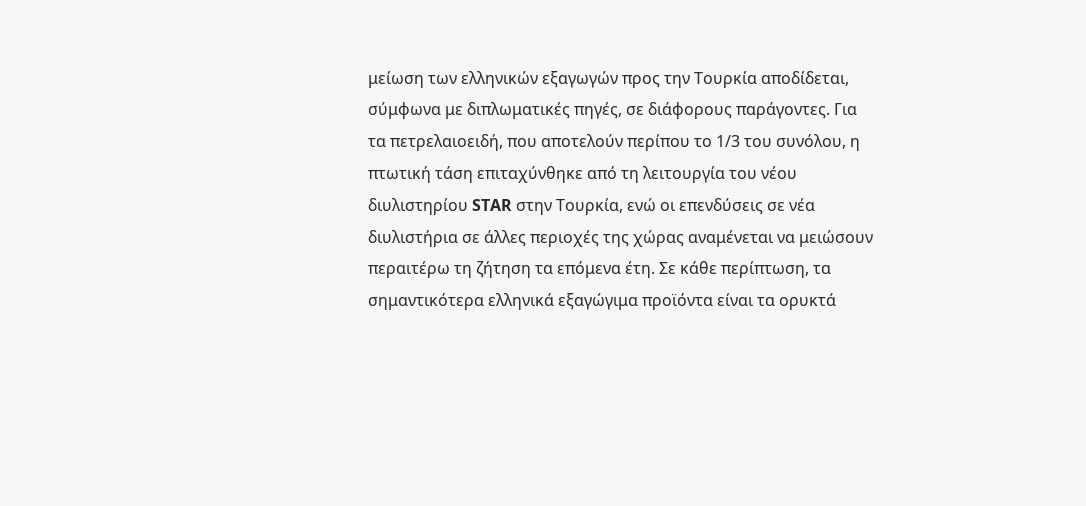μείωση των ελληνικών εξαγωγών προς την Τουρκία αποδίδεται, σύμφωνα με διπλωματικές πηγές, σε διάφορους παράγοντες. Για τα πετρελαιοειδή, που αποτελούν περίπου το 1/3 του συνόλου, η πτωτική τάση επιταχύνθηκε από τη λειτουργία του νέου διυλιστηρίου STAR στην Τουρκία, ενώ οι επενδύσεις σε νέα διυλιστήρια σε άλλες περιοχές της χώρας αναμένεται να μειώσουν περαιτέρω τη ζήτηση τα επόμενα έτη. Σε κάθε περίπτωση, τα σημαντικότερα ελληνικά εξαγώγιμα προϊόντα είναι τα ορυκτά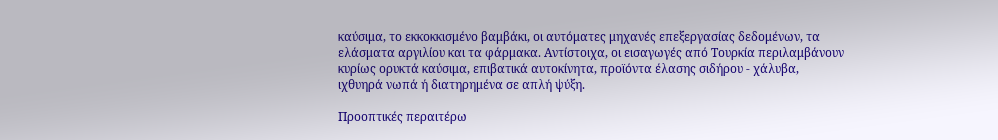καύσιμα, το εκκοκκισμένο βαμβάκι, οι αυτόματες μηχανές επεξεργασίας δεδομένων, τα ελάσματα αργιλίου και τα φάρμακα. Αντίστοιχα, οι εισαγωγές από Τουρκία περιλαμβάνουν κυρίως ορυκτά καύσιμα, επιβατικά αυτοκίνητα, προϊόντα έλασης σιδήρου - χάλυβα, ιχθυηρά νωπά ή διατηρημένα σε απλή ψύξη.

Προοπτικές περαιτέρω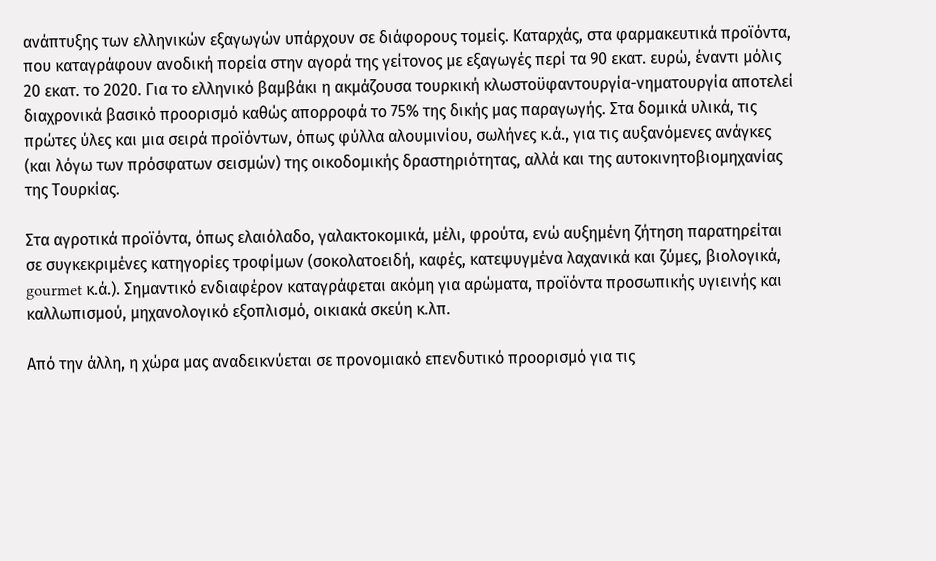ανάπτυξης των ελληνικών εξαγωγών υπάρχουν σε διάφορους τομείς. Καταρχάς, στα φαρμακευτικά προϊόντα, που καταγράφουν ανοδική πορεία στην αγορά της γείτονος με εξαγωγές περί τα 90 εκατ. ευρώ, έναντι μόλις 20 εκατ. το 2020. Για το ελληνικό βαμβάκι η ακμάζουσα τουρκική κλωστοϋφαντουργία-νηματουργία αποτελεί διαχρονικά βασικό προορισμό καθώς απορροφά το 75% της δικής μας παραγωγής. Στα δομικά υλικά, τις πρώτες ύλες και μια σειρά προϊόντων, όπως φύλλα αλουμινίου, σωλήνες κ.ά., για τις αυξανόμενες ανάγκες (και λόγω των πρόσφατων σεισμών) της οικοδομικής δραστηριότητας, αλλά και της αυτοκινητοβιομηχανίας της Τουρκίας.

Στα αγροτικά προϊόντα, όπως ελαιόλαδο, γαλακτοκομικά, μέλι, φρούτα, ενώ αυξημένη ζήτηση παρατηρείται σε συγκεκριμένες κατηγορίες τροφίμων (σοκολατοειδή, καφές, κατεψυγμένα λαχανικά και ζύμες, βιολογικά, gourmet κ.ά.). Σημαντικό ενδιαφέρον καταγράφεται ακόμη για αρώματα, προϊόντα προσωπικής υγιεινής και καλλωπισμού, μηχανολογικό εξοπλισμό, οικιακά σκεύη κ.λπ.

Από την άλλη, η χώρα μας αναδεικνύεται σε προνομιακό επενδυτικό προορισμό για τις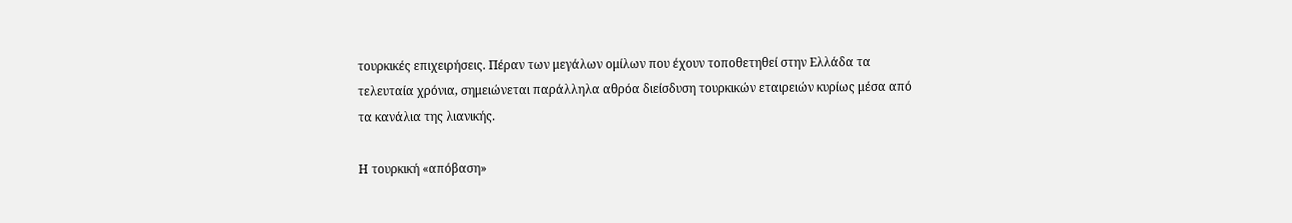τουρκικές επιχειρήσεις. Πέραν των μεγάλων ομίλων που έχουν τοποθετηθεί στην Ελλάδα τα τελευταία χρόνια, σημειώνεται παράλληλα αθρόα διείσδυση τουρκικών εταιρειών κυρίως μέσα από τα κανάλια της λιανικής.

Η τουρκική «απόβαση»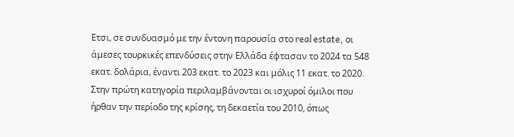Ετσι, σε συνδυασμό με την έντονη παρουσία στο real estate, οι άμεσες τουρκικές επενδύσεις στην Ελλάδα έφτασαν το 2024 τα 548 εκατ. δολάρια, έναντι 203 εκατ. το 2023 και μόλις 11 εκατ. το 2020. Στην πρώτη κατηγορία περιλαμβάνονται οι ισχυροί όμιλοι που ήρθαν την περίοδο της κρίσης, τη δεκαετία του 2010, όπως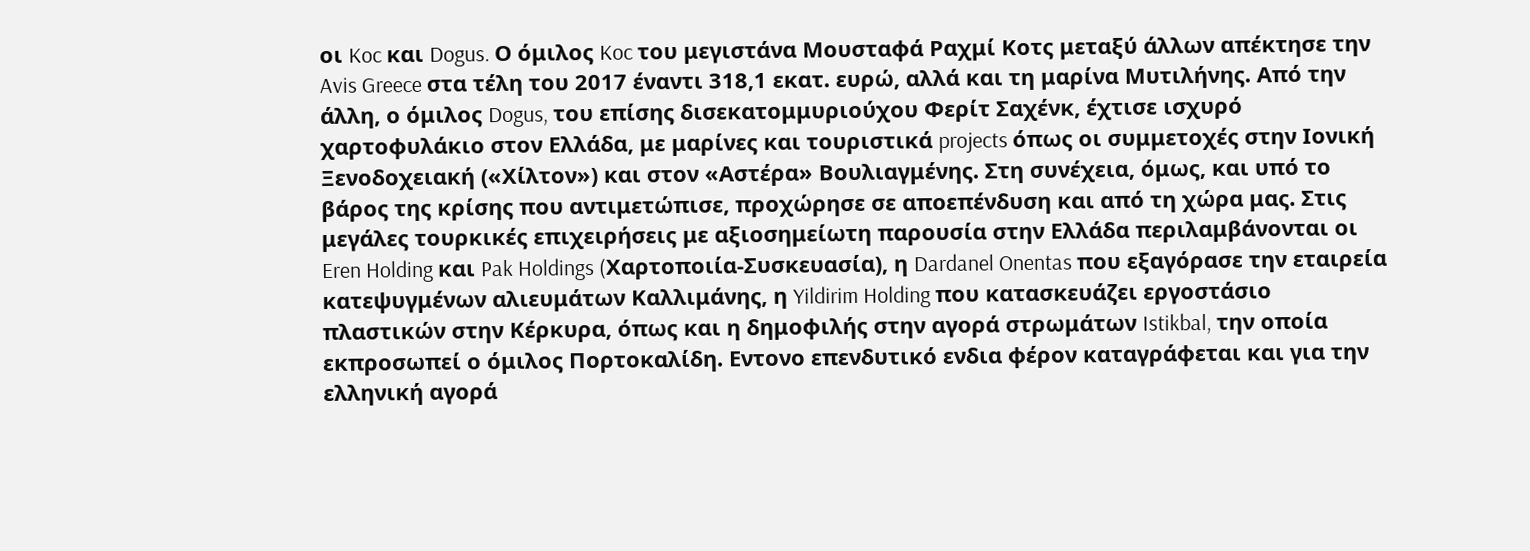οι Koc και Dogus. Ο όμιλος Koc του μεγιστάνα Μουσταφά Ραχμί Κοτς μεταξύ άλλων απέκτησε την Avis Greece στα τέλη του 2017 έναντι 318,1 εκατ. ευρώ, αλλά και τη μαρίνα Μυτιλήνης. Από την άλλη, ο όμιλος Dogus, του επίσης δισεκατομμυριούχου Φερίτ Σαχένκ, έχτισε ισχυρό χαρτοφυλάκιο στον Ελλάδα, με μαρίνες και τουριστικά projects όπως οι συμμετοχές στην Ιονική Ξενοδοχειακή («Χίλτον») και στον «Αστέρα» Βουλιαγμένης. Στη συνέχεια, όμως, και υπό το βάρος της κρίσης που αντιμετώπισε, προχώρησε σε αποεπένδυση και από τη χώρα μας. Στις μεγάλες τουρκικές επιχειρήσεις με αξιοσημείωτη παρουσία στην Ελλάδα περιλαμβάνονται οι Eren Holding και Pak Holdings (Xαρτοποιία-Συσκευασία), η Dardanel Onentas που εξαγόρασε την εταιρεία κατεψυγμένων αλιευμάτων Καλλιμάνης, η Yildirim Holding που κατασκευάζει εργοστάσιο πλαστικών στην Κέρκυρα, όπως και η δημοφιλής στην αγορά στρωμάτων Istikbal, την οποία εκπροσωπεί ο όμιλος Πορτοκαλίδη. Εντονο επενδυτικό ενδια φέρον καταγράφεται και για την ελληνική αγορά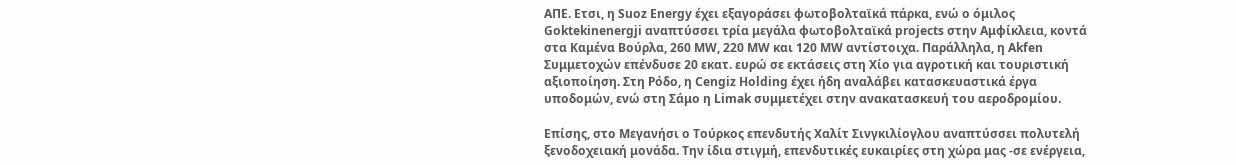ΑΠΕ. Ετσι, η Suoz Energy έχει εξαγοράσει φωτοβολταϊκά πάρκα, ενώ ο όμιλος Goktekinenergji αναπτύσσει τρία μεγάλα φωτοβολταϊκά projects στην Αμφίκλεια, κοντά στα Καμένα Βούρλα, 260 MW, 220 MW και 120 MW αντίστοιχα. Παράλληλα, η Akfen Συμμετοχών επένδυσε 20 εκατ. ευρώ σε εκτάσεις στη Χίο για αγροτική και τουριστική αξιοποίηση. Στη Ρόδο, η Cengiz Holding έχει ήδη αναλάβει κατασκευαστικά έργα υποδομών, ενώ στη Σάμο η Limak συμμετέχει στην ανακατασκευή του αεροδρομίου.

Επίσης, στο Μεγανήσι ο Τούρκος επενδυτής Χαλίτ Σινγκιλίογλου αναπτύσσει πολυτελή ξενοδοχειακή μονάδα. Την ίδια στιγμή, επενδυτικές ευκαιρίες στη χώρα μας -σε ενέργεια,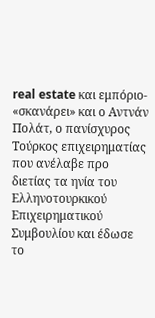real estate και εμπόριο- «σκανάρει» και ο Αντνάν Πολάτ, ο πανίσχυρος Τούρκος επιχειρηματίας που ανέλαβε προ διετίας τα ηνία του Ελληνοτουρκικού Επιχειρηματικού Συμβουλίου και έδωσε το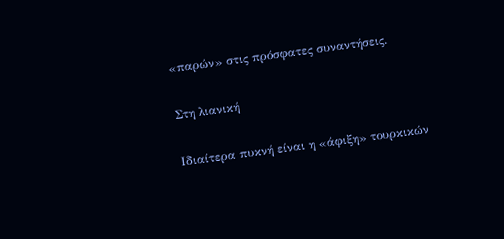«παρών» στις πρόσφατες συναντήσεις.

Στη λιανική

Ιδιαίτερα πυκνή είναι η «άφιξη» τουρκικών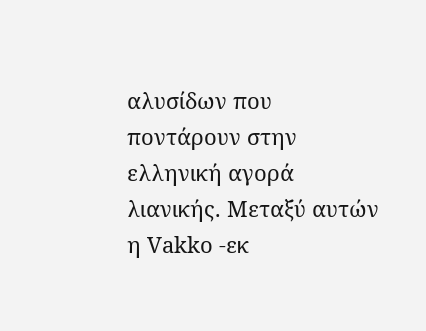αλυσίδων που ποντάρουν στην ελληνική αγορά λιανικής. Μεταξύ αυτών η Vakko -εκ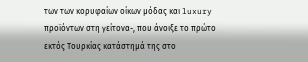των των κορυφαίων οίκων μόδας και luxury προϊόντων στη γείτονα-, που άνοιξε το πρώτο εκτός Τουρκίας κατάστημά της στο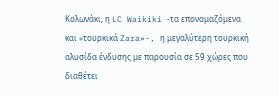Κολωνάκι, η LC Waikiki -τα επονομαζόμενα και «τουρκικά Zara»-, η μεγαλύτερη τουρκική αλυσίδα ένδυσης με παρουσία σε 59 χώρες που διαθέτει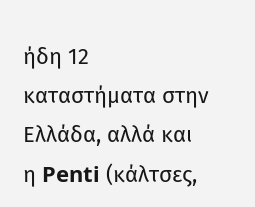ήδη 12 καταστήματα στην Ελλάδα, αλλά και η Penti (κάλτσες,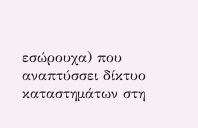εσώρουχα) που αναπτύσσει δίκτυο καταστημάτων στη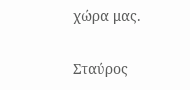χώρα μας.

Σταύρος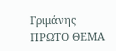Γριμάνης
ΠΡΩΤΟ ΘΕΜΑ